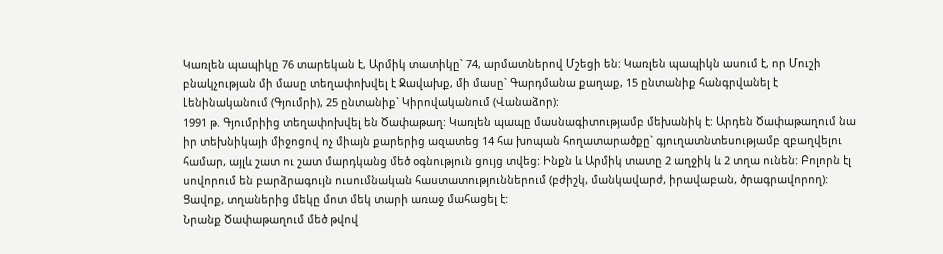Կառլեն պապիկը 76 տարեկան է, Արմիկ տատիկը` 74, արմատներով Մշեցի են: Կառլեն պապիկն ասում է, որ Մուշի բնակչության մի մասը տեղափոխվել է Ջավախք, մի մասը` Գարդմանա քաղաք, 15 ընտանիք հանգրվանել է Լենինականում (Գյումրի), 25 ընտանիք` Կիրովականում (Վանաձոր):
1991 թ. Գյումրիից տեղափոխվել են Ծափաթաղ: Կառլեն պապը մասնագիտությամբ մեխանիկ է: Արդեն Ծափաթաղում նա իր տեխնիկայի միջոցով ոչ միայն քարերից ազատեց 14 հա խոպան հողատարածքը` գյուղատնտեսությամբ զբաղվելու համար, այլև շատ ու շատ մարդկանց մեծ օգնություն ցույց տվեց: Ինքն և Արմիկ տատը 2 աղջիկ և 2 տղա ունեն: Բոլորն էլ սովորում են բարձրագույն ուսումնական հաստատություններում (բժիշկ, մանկավարժ, իրավաբան, ծրագրավորող): Ցավոք, տղաներից մեկը մոտ մեկ տարի առաջ մահացել է:
Նրանք Ծափաթաղում մեծ թվով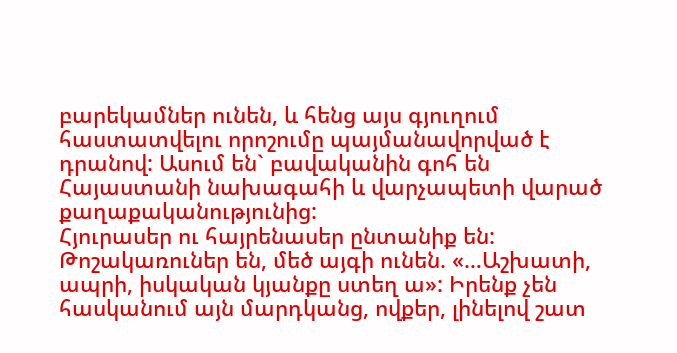բարեկամներ ունեն, և հենց այս գյուղում հաստատվելու որոշումը պայմանավորված է դրանով: Ասում են` բավականին գոհ են Հայաստանի նախագահի և վարչապետի վարած քաղաքականությունից:
Հյուրասեր ու հայրենասեր ընտանիք են: Թոշակառուներ են, մեծ այգի ունեն. «…Աշխատի, ապրի, իսկական կյանքը ստեղ ա»: Իրենք չեն հասկանում այն մարդկանց, ովքեր, լինելով շատ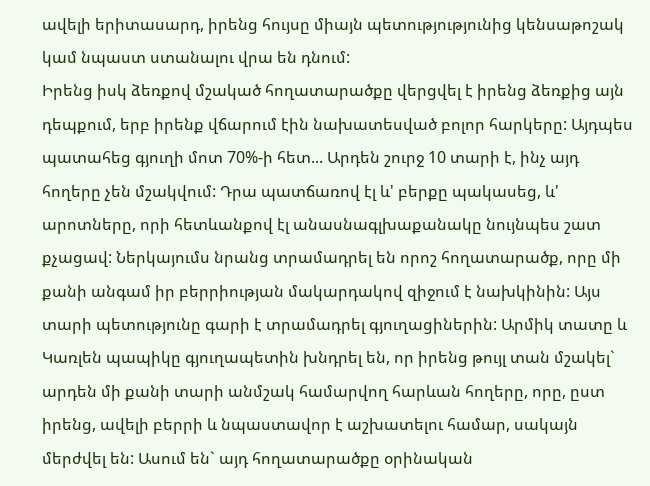ավելի երիտասարդ, իրենց հույսը միայն պետությությունից կենսաթոշակ կամ նպաստ ստանալու վրա են դնում:
Իրենց իսկ ձեռքով մշակած հողատարածքը վերցվել է իրենց ձեռքից այն դեպքում, երբ իրենք վճարում էին նախատեսված բոլոր հարկերը: Այդպես պատահեց գյուղի մոտ 70%-ի հետ... Արդեն շուրջ 10 տարի է, ինչ այդ հողերը չեն մշակվում: Դրա պատճառով էլ և' բերքը պակասեց, և' արոտները, որի հետևանքով էլ անասնագլխաքանակը նույնպես շատ քչացավ: Ներկայումս նրանց տրամադրել են որոշ հողատարածք, որը մի քանի անգամ իր բերրիության մակարդակով զիջում է նախկինին: Այս տարի պետությունը գարի է տրամադրել գյուղացիներին: Արմիկ տատը և Կառլեն պապիկը գյուղապետին խնդրել են, որ իրենց թույլ տան մշակել` արդեն մի քանի տարի անմշակ համարվող հարևան հողերը, որը, ըստ իրենց, ավելի բերրի և նպաստավոր է աշխատելու համար, սակայն մերժվել են: Ասում են` այդ հողատարածքը օրինական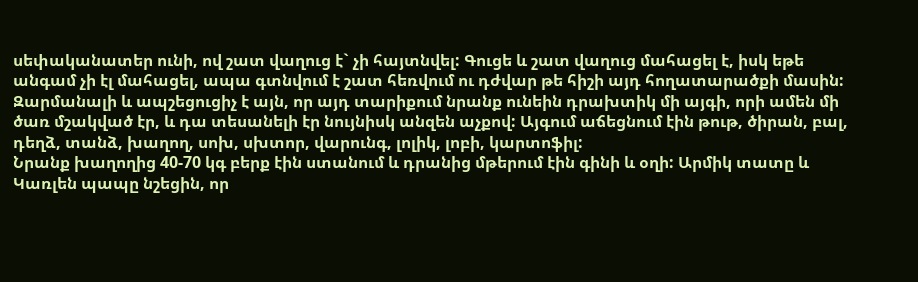սեփականատեր ունի, ով շատ վաղուց է` չի հայտնվել: Գուցե և շատ վաղուց մահացել է, իսկ եթե անգամ չի էլ մահացել, ապա գտնվում է շատ հեռվում ու դժվար թե հիշի այդ հողատարածքի մասին:
Զարմանալի և ապշեցուցիչ է այն, որ այդ տարիքում նրանք ունեին դրախտիկ մի այգի, որի ամեն մի ծառ մշակված էր, և դա տեսանելի էր նույնիսկ անզեն աչքով: Այգում աճեցնում էին թութ, ծիրան, բալ, դեղձ, տանձ, խաղող, սոխ, սխտոր, վարունգ, լոլիկ, լոբի, կարտոֆիլ:
Նրանք խաղողից 40-70 կգ բերք էին ստանում և դրանից մթերում էին գինի և օղի: Արմիկ տատը և Կառլեն պապը նշեցին, որ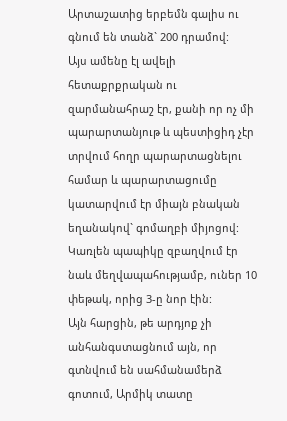Արտաշատից երբեմն գալիս ու գնում են տանձ` 200 դրամով:
Այս ամենը էլ ավելի հետաքրքրական ու զարմանահրաշ էր, քանի որ ոչ մի պարարտանյութ և պեստիցիդ չէր տրվում հողր պարարտացնելու համար և պարարտացումը կատարվում էր միայն բնական եղանակով` գոմաղբի միյոցով: Կառլեն պապիկը զբաղվում էր նաև մեղվապահությամբ, ուներ 10 փեթակ, որից 3-ը նոր էին:
Այն հարցին, թե արդյոք չի անհանգստացնում այն, որ գտնվում են սահմանամերձ գոտում, Արմիկ տատը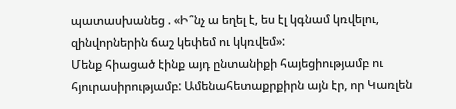պատասխանեց . «Ի՞նչ ա եղել է, ես էլ կգնամ կռվելու, զինվորներին ճաշ կեփեմ ու կկռվեմ»:
Մենք հիացած էինք այդ ընտանիքի հայեցիությամբ ու հյուրասիրությամբ: Ամենահետաքրքիրն այն էր, որ Կառլեն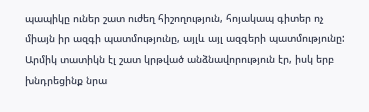պապիկը ուներ շատ ուժեղ հիշողություն, հոյակապ գիտեր ոչ միայն իր ազգի պատմությունը, այլև այլ ազգերի պատմությունը: Արմիկ տատիկն էլ շատ կրթված անձնավորություն էր, իսկ երբ խնդրեցինք նրա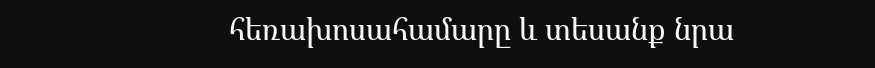հեռախոսահամարը և տեսանք նրա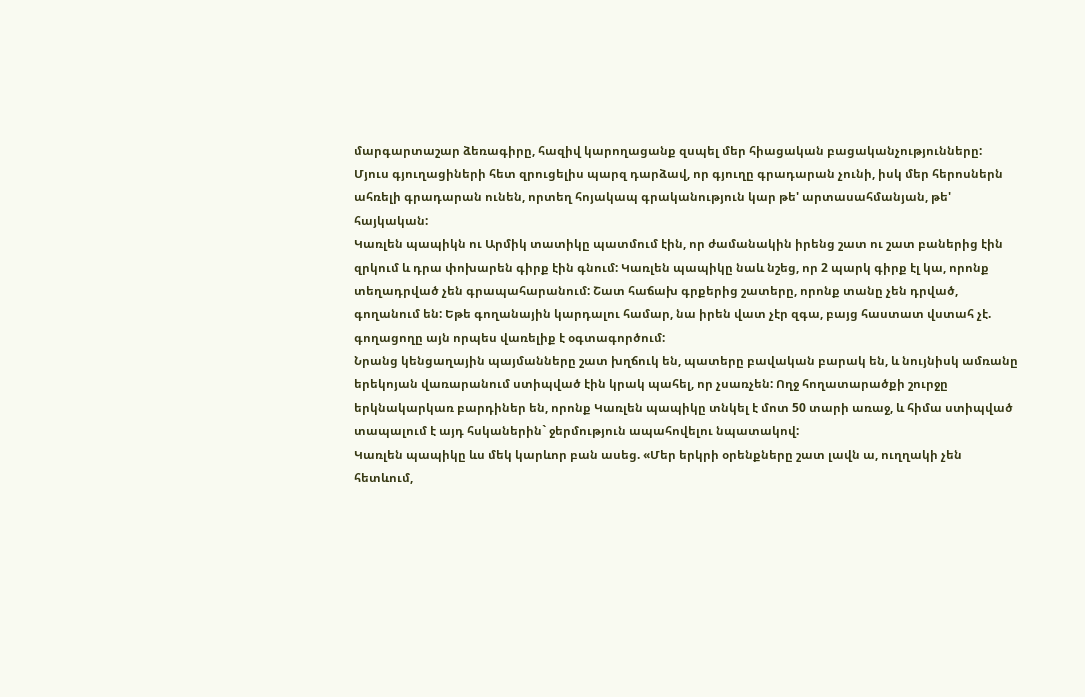մարգարտաշար ձեռագիրը, հազիվ կարողացանք զսպել մեր հիացական բացականչությունները:
Մյուս գյուղացիների հետ զրուցելիս պարզ դարձավ, որ գյուղը գրադարան չունի, իսկ մեր հերոսներն ահռելի գրադարան ունեն, որտեղ հոյակապ գրականություն կար թե' արտասահմանյան, թե' հայկական:
Կառլեն պապիկն ու Արմիկ տատիկը պատմում էին, որ ժամանակին իրենց շատ ու շատ բաներից էին զրկում և դրա փոխարեն գիրք էին գնում: Կառլեն պապիկը նաև նշեց, որ 2 պարկ գիրք էլ կա, որոնք տեղադրված չեն գրապահարանում: Շատ հաճախ գրքերից շատերը, որոնք տանը չեն դրված, գողանում են: Եթե գողանային կարդալու համար, նա իրեն վատ չէր զգա, բայց հաստատ վստահ չէ. գողացողը այն որպես վառելիք է օգտագործում:
Նրանց կենցաղային պայմանները շատ խղճուկ են, պատերը բավական բարակ են, և նույնիսկ ամռանը երեկոյան վառարանում ստիպված էին կրակ պահել, որ չսառչեն: Ողջ հողատարածքի շուրջը երկնակարկառ բարդիներ են, որոնք Կառլեն պապիկը տնկել է մոտ 50 տարի առաջ, և հիմա ստիպված տապալում է այդ հսկաներին` ջերմություն ապահովելու նպատակով:
Կառլեն պապիկը ևս մեկ կարևոր բան ասեց. «Մեր երկրի օրենքները շատ լավն ա, ուղղակի չեն հետևում,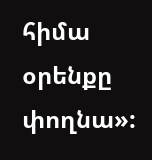հիմա օրենքը փողնա»: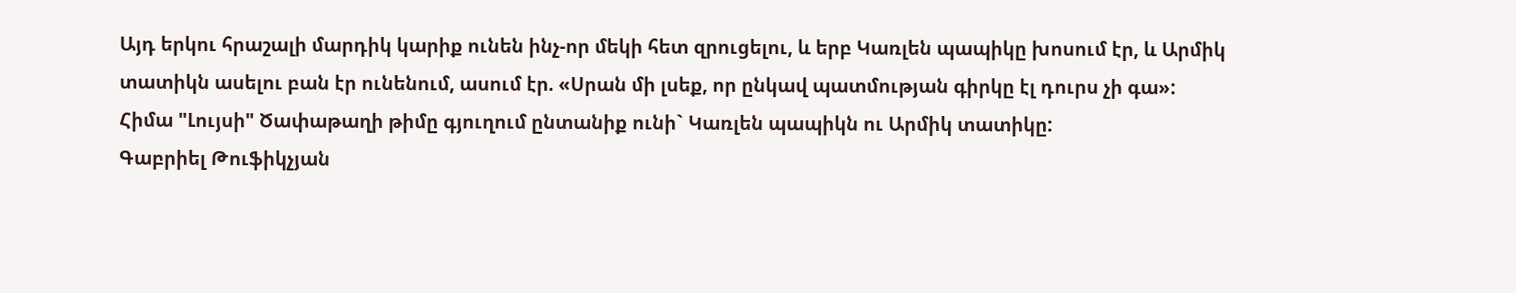Այդ երկու հրաշալի մարդիկ կարիք ունեն ինչ-որ մեկի հետ զրուցելու, և երբ Կառլեն պապիկը խոսում էր, և Արմիկ տատիկն ասելու բան էր ունենում, ասում էր. «Սրան մի լսեք, որ ընկավ պատմության գիրկը էլ դուրս չի գա»:
Հիմա "Լույսի" Ծափաթաղի թիմը գյուղում ընտանիք ունի` Կառլեն պապիկն ու Արմիկ տատիկը:
Գաբրիել Թուֆիկչյան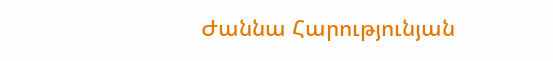Ժաննա Հարությունյան